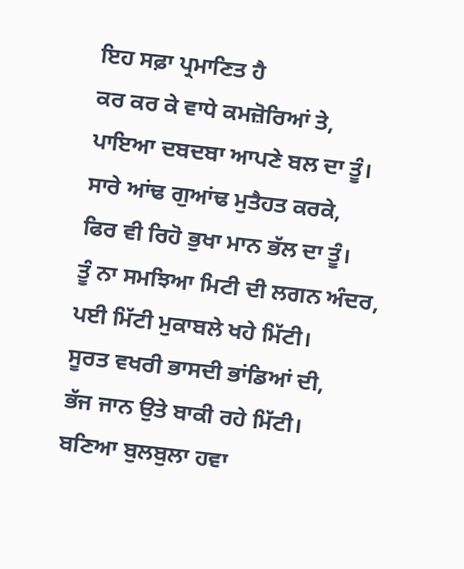ਇਹ ਸਫ਼ਾ ਪ੍ਰਮਾਣਿਤ ਹੈ
ਕਰ ਕਰ ਕੇ ਵਾਧੇ ਕਮਜ਼ੋਰਿਆਂ ਤੇ,
ਪਾਇਆ ਦਬਦਬਾ ਆਪਣੇ ਬਲ ਦਾ ਤੂੰ।
ਸਾਰੇ ਆਂਢ ਗੁਆਂਢ ਮੁਤੈਹਤ ਕਰਕੇ,
ਫਿਰ ਵੀ ਰਿਹੋ ਭੁਖਾ ਮਾਨ ਭੱਲ ਦਾ ਤੂੰ।
ਤੂੰ ਨਾ ਸਮਝਿਆ ਮਿਟੀ ਦੀ ਲਗਨ ਅੰਦਰ,
ਪਈ ਮਿੱਟੀ ਮੁਕਾਬਲੇ ਖਹੇ ਮਿੱਟੀ।
ਸੂਰਤ ਵਖਰੀ ਭਾਸਦੀ ਭਾਂਡਿਆਂ ਦੀ,
ਭੱਜ ਜਾਨ ਉਤੇ ਬਾਕੀ ਰਹੇ ਮਿੱਟੀ।
ਬਣਿਆ ਬੁਲਬੁਲਾ ਹਵਾ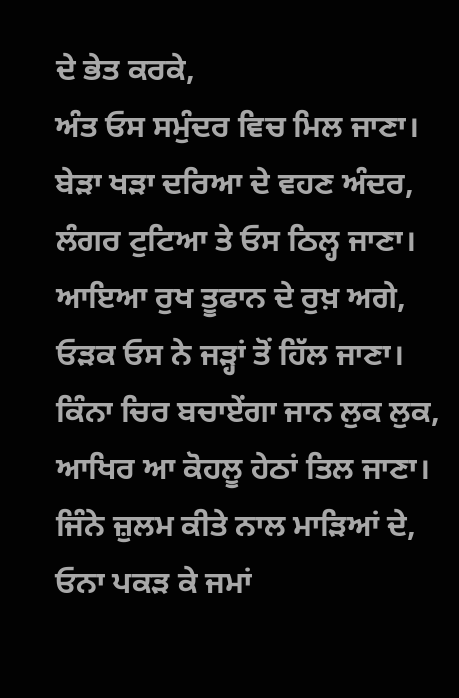ਦੇ ਭੇਤ ਕਰਕੇ,
ਅੰਤ ਓਸ ਸਮੁੰਦਰ ਵਿਚ ਮਿਲ ਜਾਣਾ।
ਬੇੜਾ ਖੜਾ ਦਰਿਆ ਦੇ ਵਹਣ ਅੰਦਰ,
ਲੰਗਰ ਟੁਟਿਆ ਤੇ ਓਸ ਠਿਲ੍ਹ ਜਾਣਾ।
ਆਇਆ ਰੁਖ ਤੂਫਾਨ ਦੇ ਰੁਖ਼ ਅਗੇ,
ਓੜਕ ਓਸ ਨੇ ਜੜ੍ਹਾਂ ਤੋਂ ਹਿੱਲ ਜਾਣਾ।
ਕਿੰਨਾ ਚਿਰ ਬਚਾਏਂਗਾ ਜਾਨ ਲੁਕ ਲੁਕ,
ਆਖਿਰ ਆ ਕੋਹਲੂ ਹੇਠਾਂ ਤਿਲ ਜਾਣਾ।
ਜਿੰਨੇ ਜ਼ੁਲਮ ਕੀਤੇ ਨਾਲ ਮਾੜਿਆਂ ਦੇ,
ਓਨਾ ਪਕੜ ਕੇ ਜਮਾਂ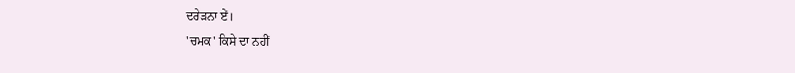ਦਰੇੜਨਾ ਏਂ।
'ਚਮਕ' ਕਿਸੇ ਦਾ ਨਹੀਂ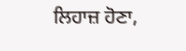ਲਿਹਾਜ਼ ਹੋਣਾ,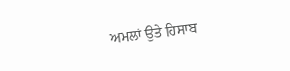ਅਮਲਾਂ ਉਤੇ ਹਿਸਾਬ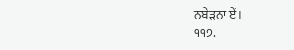ਨਬੇੜਨਾ ਏਂ।
੧੧੭.